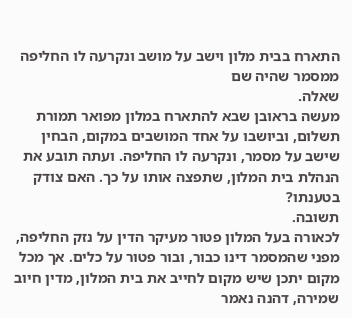התארח בבית מלון וישב על מושב ונקרעה לו החליפה ממסמר שהיה שם
שאלה.
מעשה בראובן שבא להתארח במלון מפואר תמורת תשלום, וביושבו על אחד המושבים במקום, הבחין שישב על מסמר, ונקרעה לו החליפה. ועתה תובע את הנהלת בית המלון, שתפצה אותו על כך. האם צודק בטענתו?
תשובה.
לכאורה בעל המלון פטור מעיקר הדין על נזק החליפה, מפני שהמסמר דינו כבור, ובור פטור על כלים. אך מכל מקום יתכן שיש מקום לחייב את בית המלון, מדין חיוב שמירה, דהנה נאמר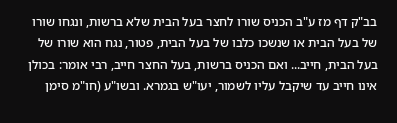בב"ק דף מז ע"ב הכניס שורו לחצר בעל הבית שלא ברשות, ונגחו שורו של בעל הבית או שנשכו כלבו של בעל הבית, פטור, נגח הוא שורו של בעל הבית, חייב... ואם הכניס ברשות, בעל החצר חייב, רבי אומר: בכולן אינו חייב עד שיקבל עליו לשמור, יעו"ש בגמרא. ובשו"ע (חו"מ סימן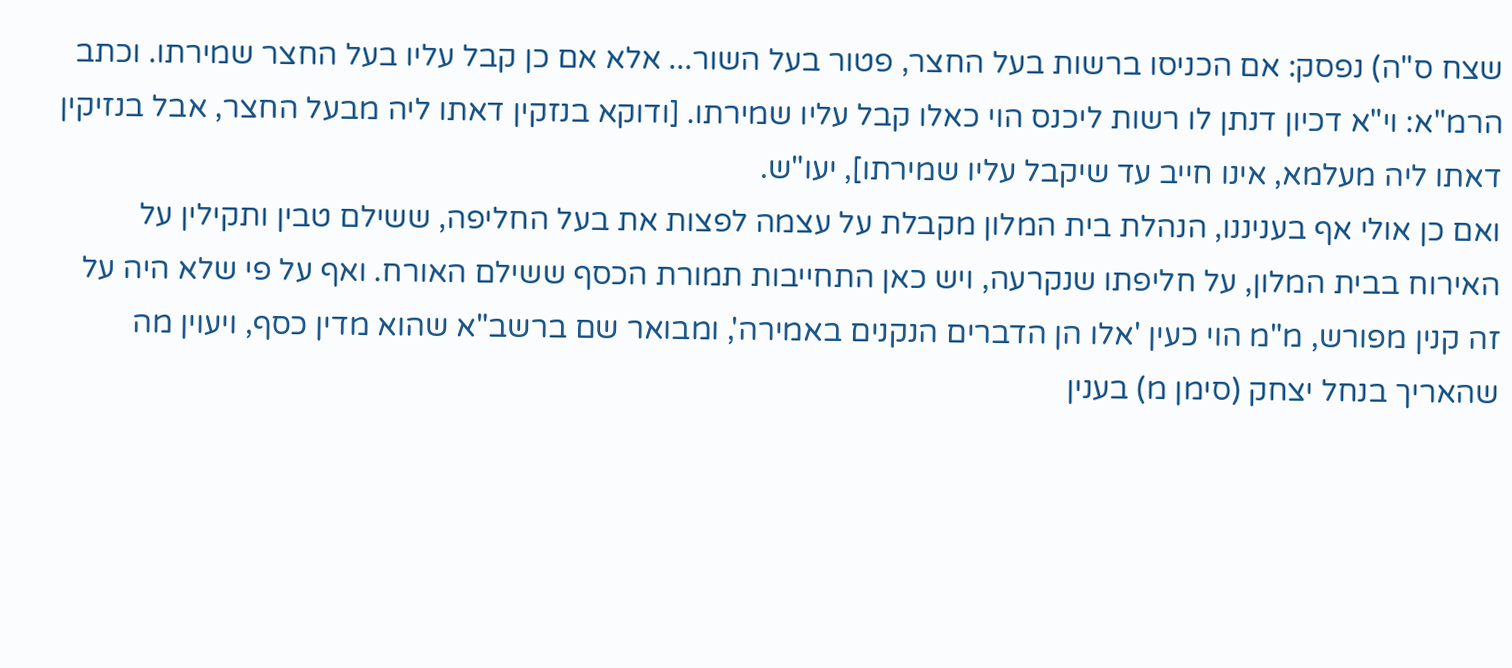שצח ס"ה) נפסק: אם הכניסו ברשות בעל החצר, פטור בעל השור... אלא אם כן קבל עליו בעל החצר שמירתו. וכתב הרמ"א: וי"א דכיון דנתן לו רשות ליכנס הוי כאלו קבל עליו שמירתו. [ודוקא בנזקין דאתו ליה מבעל החצר, אבל בנזיקין דאתו ליה מעלמא, אינו חייב עד שיקבל עליו שמירתו], יעו"ש.
ואם כן אולי אף בעניננו, הנהלת בית המלון מקבלת על עצמה לפצות את בעל החליפה, ששילם טבין ותקילין על האירוח בבית המלון, על חליפתו שנקרעה, ויש כאן התחייבות תמורת הכסף ששילם האורח. ואף על פי שלא היה על זה קנין מפורש, מ"מ הוי כעין 'אלו הן הדברים הנקנים באמירה', ומבואר שם ברשב"א שהוא מדין כסף, ויעוין מה שהאריך בנחל יצחק (סימן מ) בענין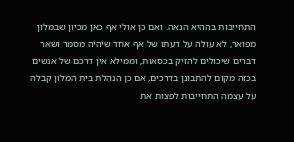התחייבות בההיא הנאה. ואם כן אולי אף כאן מכיון שבמלון מפואר, לא עולה על דעתו של אף אחד שיהיה מסמר ושאר דברים שיכולים להזיק בכסאות, וממילא אין דרכם של אנשים בכזה מקום להתבונן בדרכים, אם כן הנהלת בית המלון קבלה על עצמה התחייבות לפצות את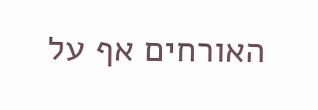האורחים אף על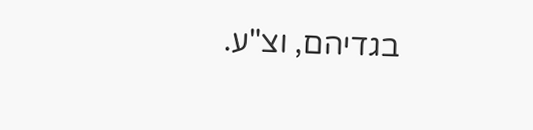בגדיהם, וצ"ע.